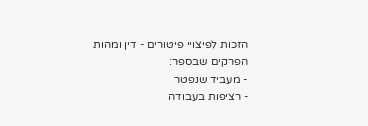הזכות לפיצויי פיטורים - דין ומהות
הפרקים שבספר:
- מעביד שנפטר
- רציפות בעבודה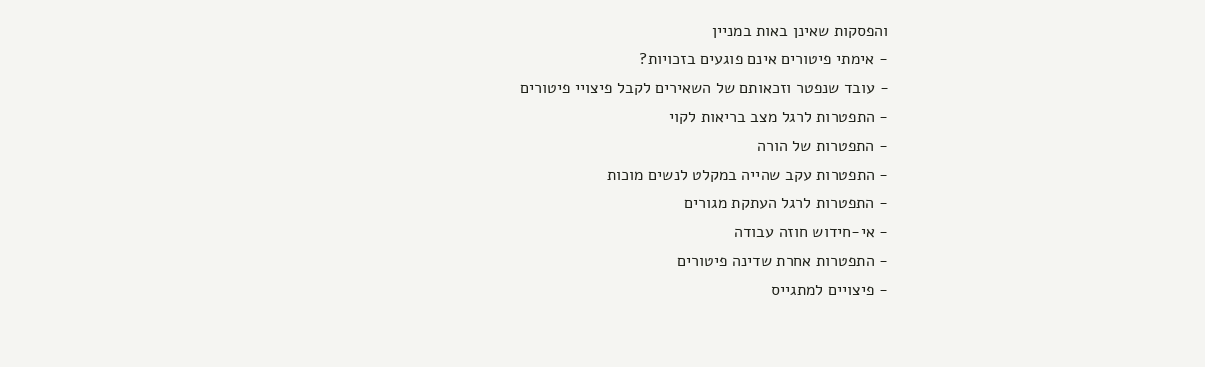והפסקות שאינן באות במניין
- אימתי פיטורים אינם פוגעים בזכויות?
- עובד שנפטר וזכאותם של השאירים לקבל פיצויי פיטורים
- התפטרות לרגל מצב בריאות לקוי
- התפטרות של הורה
- התפטרות עקב שהייה במקלט לנשים מוכות
- התפטרות לרגל העתקת מגורים
- אי-חידוש חוזה עבודה
- התפטרות אחרת שדינה פיטורים
- פיצויים למתגייס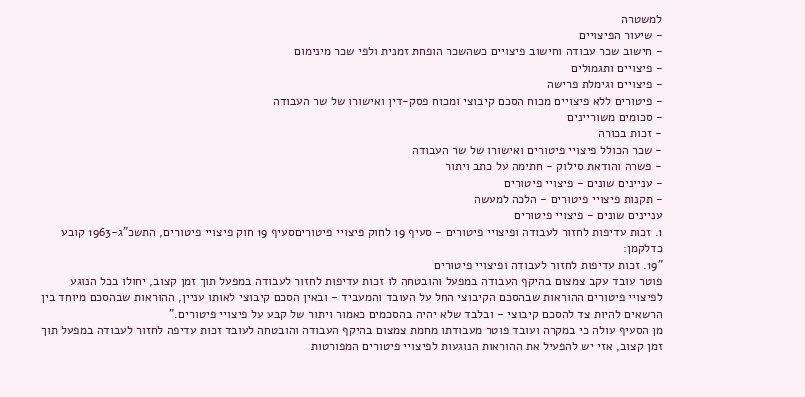למשטרה
- שיעור הפיצויים
- חישוב שכר עבודה וחישוב פיצויים כשהשכר הופחת זמנית ולפי שכר מינימום
- פיצויים ותגמולים
- פיצויים וגימלת פרישה
- פיטורים ללא פיצויים מכוח הסכם קיבוצי ומכוח פסק-דין ואישורו של שר העבודה
- סכומים משוריינים
- זכות בכורה
- שכר הכולל פיצויי פיטורים ואישורו של שר העבודה
- פשרה והודאת סילוק - חתימה על כתב ויתור
- עניינים שונים - פיצויי פיטורים
- תקנות פיצויי פיטורים - הלכה למעשה
עניינים שונים - פיצויי פיטורים
1. זכות עדיפות לחזור לעבודה ופיצויי פיטורים - סעיף 19 לחוק פיצויי פיטוריםסעיף 19 חוק פיצויי פיטורים, התשכ"ג-1963 קובע כדלקמן:
"19. זכות עדיפות לחזור לעבודה ופיצויי פיטורים
פוטר עובד עקב צמצום בהיקף העבודה במפעל והובטחה לו זכות עדיפות לחזור לעבודה במפעל תוך זמן קצוב, יחולו בכל הנוגע לפיצויי פיטורים ההוראות שבהסכם הקיבוצי החל על העובד והמעביד - ובאין הסכם קיבוצי לאותו עניין, ההוראות שבהסכם מיוחד בין הרשאים להיות צד להסכם קיבוצי - ובלבד שלא יהיה בהסכמים כאמור ויתור של קבע על פיצויי פיטורים."
מן הסעיף עולה כי במקרה ועובד פוטר מעבודתו מחמת צמצום בהיקף העבודה והובטחה לעובד זכות עדיפה לחזור לעבודה במפעל תוך זמן קצוב, אזי יש להפעיל את ההוראות הנוגעות לפיצויי פיטורים המפורטות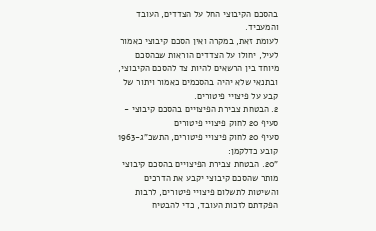בהסכם הקיבוצי החל על הצדדים, העובד והמעביד.
לעומת זאת, במקרה ואין הסכם קיבוצי כאמור לעיל, יחולו על הצדדים הוראות שבהסכם מיוחד בין הרשאים להיות צד להסכם הקיבוצי, ובתנאי שלא יהיה בהסכמים כאמור ויתור של קבע על פיצויי פיטורים.
2. הבטחת צבירת הפיצויים בהסכם קיבוצי - סעיף 20 לחוק פיצויי פיטורים
סעיף 20 לחוק פיצויי פיטורים, התשכ"ג-1963 קובע כדלקמן:
"20. הבטחת צבירת הפיצויים בהסכם קיבוצי
מותר שהסכם קיבוצי יקבע את הדרכים והשיטות לתשלום פיצויי פיטורים, לרבות הפקדתם לזכות העובד, כדי להבטיח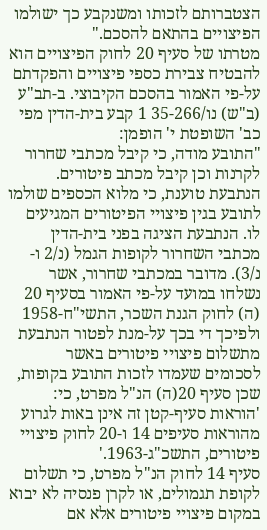הצטברותם לזכותו ומשנקבע כך ישולמו הפיצויים בהתאם להסכם."
מטרתו של סעיף 20 לחוק הפיצויים הוא להבטיח צבירת כספי פיצויים והפקדתם על-פי האמור בהסכם הקיבוצי. ב-תב"ע (ב"ש) נו/35-266 1 קבע בית-הדין מפי כב' השופטת י' הופמן:
"התובע מודה, כי קיבל מכתבי שחרור לקרנות וכן קיבל מכתב פיטורים. הנתבעת טוענת, כי מלוא הכספים שולמו לתובע בגין פיצויי הפיטורים המגיעים לו. הנתבעת הציגה בפני בית-הדין מכתבי השחרור לקופות הגמל (נ/2 ו-נ/3). מדובר במכתבי שחרור, אשר נשלחו במועד על-פי האמור בסעיף 20 (ה) לחוק הגנת השכר, התשי"ח-1958 ולפיכך די בכך על-מנת לפטור הנתבעת מתשלום פיצויי פיטורים באשר לסכומים שעמדו לזכות התובע בקופות, שכן סעיף 20(ה) הנ"ל מפרט, כי:
'הוראות סעיף-קטן זה אינן באות לגרוע מהוראות סעיפים 14 ו-20 לחוק פיצויי פיטורים, התשכ"ג-1963.'
סעיף 14 לחוק הנ"ל מפרט, כי תשלום לקופת תגמולים, או לקרן פנסיה לא יבוא במקום פיצויי פיטורים אלא אם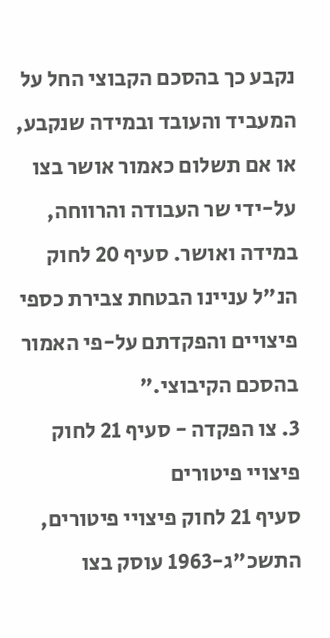נקבע כך בהסכם הקבוצי החל על המעביד והעובד ובמידה שנקבע, או אם תשלום כאמור אושר בצו על-ידי שר העבודה והרווחה, במידה ואושר. סעיף 20 לחוק הנ"ל עניינו הבטחת צבירת כספי פיצויים והפקדתם על-פי האמור בהסכם הקיבוצי."
3. צו הפקדה - סעיף 21 לחוק פיצויי פיטורים
סעיף 21 לחוק פיצויי פיטורים, התשכ"ג-1963 עוסק בצו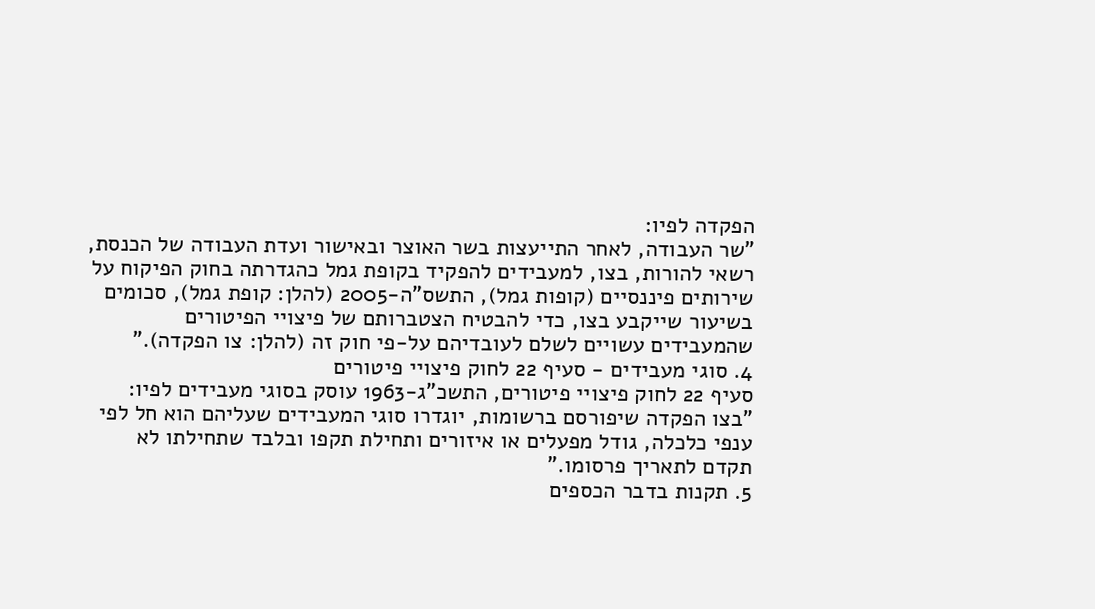הפקדה לפיו:
"שר העבודה, לאחר התייעצות בשר האוצר ובאישור ועדת העבודה של הכנסת, רשאי להורות, בצו, למעבידים להפקיד בקופת גמל כהגדרתה בחוק הפיקוח על שירותים פיננסיים (קופות גמל), התשס"ה-2005 (להלן: קופת גמל), סכומים בשיעור שייקבע בצו, כדי להבטיח הצטברותם של פיצויי הפיטורים שהמעבידים עשויים לשלם לעובדיהם על-פי חוק זה (להלן: צו הפקדה)."
4. סוגי מעבידים - סעיף 22 לחוק פיצויי פיטורים
סעיף 22 לחוק פיצויי פיטורים, התשכ"ג-1963 עוסק בסוגי מעבידים לפיו:
"בצו הפקדה שיפורסם ברשומות, יוגדרו סוגי המעבידים שעליהם הוא חל לפי ענפי כלכלה, גודל מפעלים או איזורים ותחילת תקפו ובלבד שתחילתו לא תקדם לתאריך פרסומו."
5. תקנות בדבר הכספים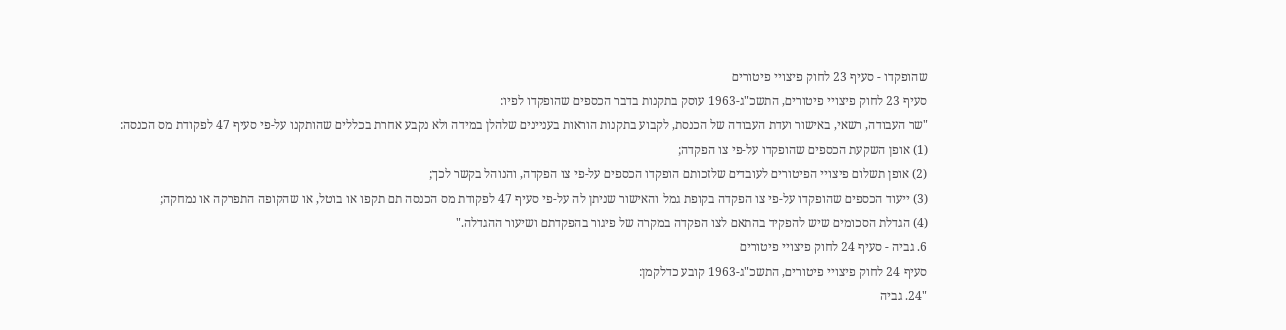שהופקדו - סעיף 23 לחוק פיצויי פיטורים
סעיף 23 לחוק פיצויי פיטורים, התשכ"ג-1963 עוסק בתקנות בדבר הכספים שהופקדו לפיו:
"שר העבודה, רשאי, באישור ועדת העבודה של הכנסת, לקבוע בתקנות הוראות בעניינים שלהלן במידה ולא נקבע אחרת בכללים שהותקנו על-פי סעיף 47 לפקודת מס הכנסה:
(1) אופן השקעת הכספים שהופקדו על-פי צו הפקדה;
(2) אופן תשלום פיצויי הפיטורים לעובדים שלזכותם הופקדו הכספים על-פי צו הפקדה, והנוהל בקשר לכך;
(3) ייעוד הכספים שהופקדו על-פי צו הפקדה בקופת גמל והאישור שניתן לה על-פי סעיף 47 לפקודת מס הכנסה תם תקפו או בוטל, או שהקופה התפרקה או נמחקה;
(4) הגדלת הסכומים שיש להפקיד בהתאם לצו הפקדה במקרה של פיגור בהפקדתם ושיעור ההגדלה."
6. גביה - סעיף 24 לחוק פיצויי פיטורים
סעיף 24 לחוק פיצויי פיטורים, התשכ"ג-1963 קובע כדלקמן:
"24. גביה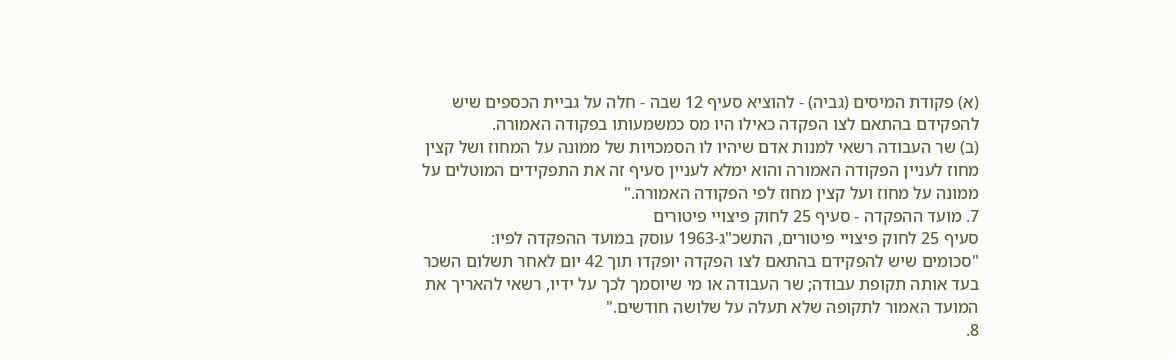(א) פקודת המיסים (גביה) - להוציא סעיף 12 שבה - חלה על גביית הכספים שיש להפקידם בהתאם לצו הפקדה כאילו היו מס כמשמעותו בפקודה האמורה.
(ב) שר העבודה רשאי למנות אדם שיהיו לו הסמכויות של ממונה על המחוז ושל קצין מחוז לעניין הפקודה האמורה והוא ימלא לעניין סעיף זה את התפקידים המוטלים על ממונה על מחוז ועל קצין מחוז לפי הפקודה האמורה."
7. מועד ההפקדה - סעיף 25 לחוק פיצויי פיטורים
סעיף 25 לחוק פיצויי פיטורים, התשכ"ג-1963 עוסק במועד ההפקדה לפיו:
"סכומים שיש להפקידם בהתאם לצו הפקדה יופקדו תוך 42 יום לאחר תשלום השכר בעד אותה תקופת עבודה; שר העבודה או מי שיוסמך לכך על ידיו, רשאי להאריך את המועד האמור לתקופה שלא תעלה על שלושה חודשים."
8.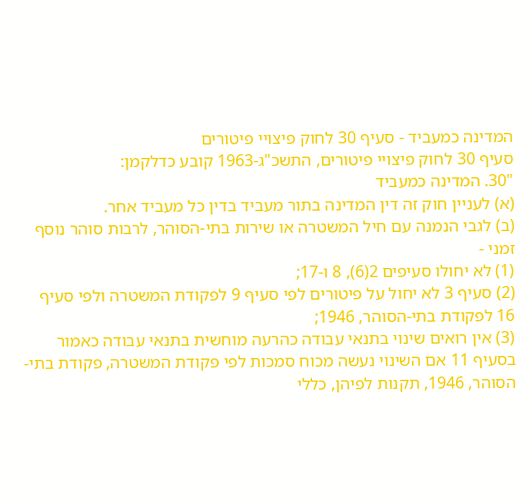המדינה כמעביד - סעיף 30 לחוק פיצויי פיטורים
סעיף 30 לחוק פיצויי פיטורים, התשכ"ג-1963 קובע כדלקמן:
"30. המדינה כמעביד
(א) לעניין חוק זה דין המדינה בתור מעביד בדין כל מעביד אחר.
(ב) לגבי הנמנה עם חיל המשטרה או שירות בתי-הסוהר, לרבות סוהר נוסף זמני -
(1) לא יחולו סעיפים 2(6), 8 ו-17;
(2) סעיף 3 לא יחול על פיטורים לפי סעיף 9 לפקודת המשטרה ולפי סעיף 16 לפקודת בתי-הסוהר, 1946;
(3) אין רואים שינוי בתנאי עבודה כהרעה מוחשית בתנאי עבודה כאמור בסעיף 11 אם השינוי נעשה מכוח סמכות לפי פקודת המשטרה, פקודת בתי-הסוהר, 1946, תקנות לפיהן, כללי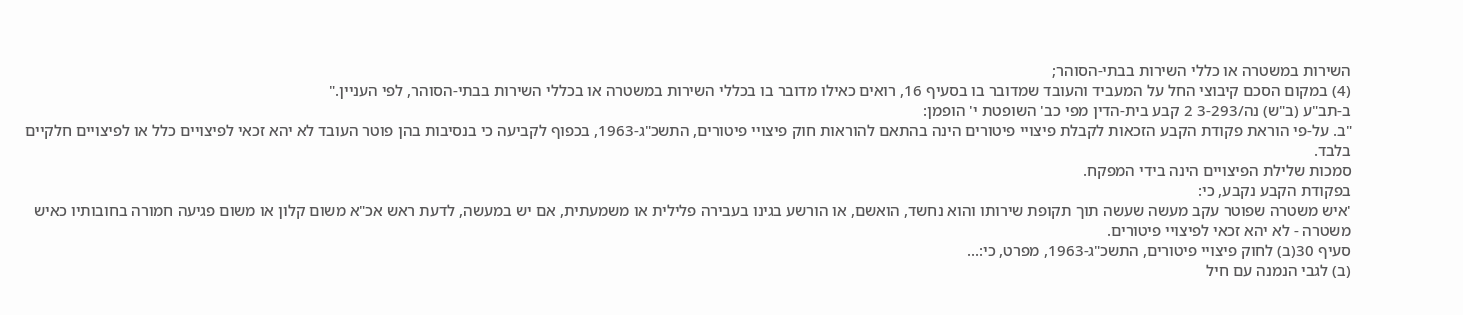השירות במשטרה או כללי השירות בבתי-הסוהר;
(4) במקום הסכם קיבוצי החל על המעביד והעובד שמדובר בו בסעיף 16, רואים כאילו מדובר בו בכללי השירות במשטרה או בכללי השירות בבתי-הסוהר, לפי העניין."
ב-תב"ע (ב"ש) נה/3-293 2 קבע בית-הדין מפי כב' השופטת י' הופמן:
"ב. על-פי הוראת פקודת הקבע הזכאות לקבלת פיצויי פיטורים הינה בהתאם להוראות חוק פיצויי פיטורים, התשכ"ג-1963, בכפוף לקביעה כי בנסיבות בהן פוטר העובד לא יהא זכאי לפיצויים כלל או לפיצויים חלקיים בלבד.
סמכות שלילת הפיצויים הינה בידי המפקח.
בפקודת הקבע נקבע, כי:
'איש משטרה שפוטר עקב מעשה שעשה תוך תקופת שירותו והוא נחשד, הואשם, או הורשע בגינו בעבירה פלילית או משמעתית, אם יש במעשה, לדעת ראש אכ"א משום קלון או משום פגיעה חמורה בחובותיו כאיש משטרה - לא יהא זכאי לפיצויי פיטורים.
סעיף 30(ב) לחוק פיצויי פיטורים, התשכ"ג-1963, מפרט, כי:...
(ב) לגבי הנמנה עם חיל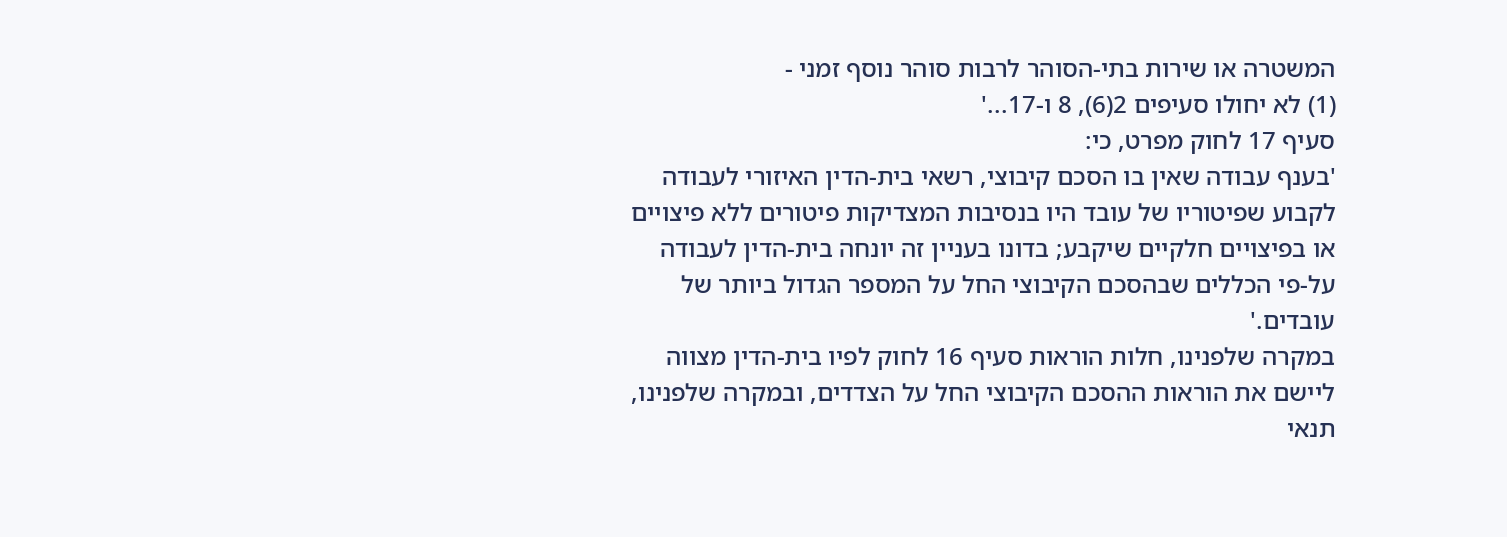המשטרה או שירות בתי-הסוהר לרבות סוהר נוסף זמני -
(1) לא יחולו סעיפים 2(6), 8 ו-17...'
סעיף 17 לחוק מפרט, כי:
'בענף עבודה שאין בו הסכם קיבוצי, רשאי בית-הדין האיזורי לעבודה לקבוע שפיטוריו של עובד היו בנסיבות המצדיקות פיטורים ללא פיצויים או בפיצויים חלקיים שיקבע; בדונו בעניין זה יונחה בית-הדין לעבודה על-פי הכללים שבהסכם הקיבוצי החל על המספר הגדול ביותר של עובדים.'
במקרה שלפנינו, חלות הוראות סעיף 16 לחוק לפיו בית-הדין מצווה ליישם את הוראות ההסכם הקיבוצי החל על הצדדים, ובמקרה שלפנינו, תנאי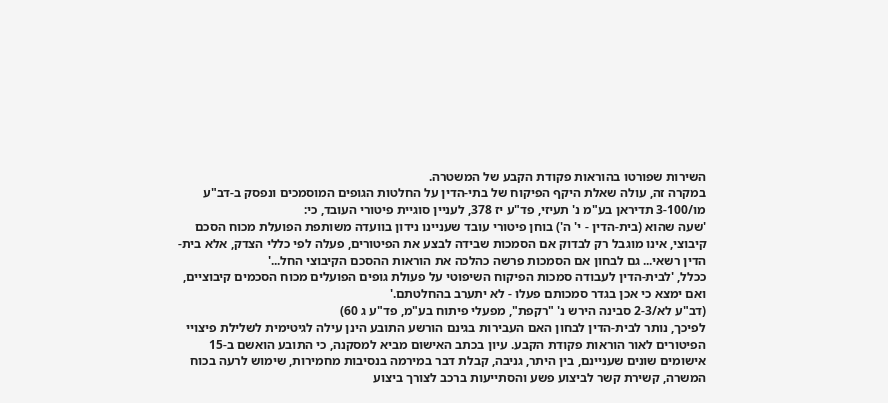השירות שפורטו בהוראות פקודת הקבע של המשטרה.
במקרה זה, עולה שאלת היקף הפיקוח של בתי-הדין על החלטות הגופים המוסמכים ונפסק ב-דב"ע מו/3-100 תדיראן בע"מ נ' תעיזי, פד"ע יז 378, לעניין סוגיית פיטורי העובד, כי:
'שעה שהוא (בית-הדין - י' ה') בוחן פיטורי עובד שעניינו נידון בוועדה משותפת הפועלת מכוח הסכם קיבוצי, אינו מוגבל רק לבדוק אם הסמכות שבידה לבצע את הפיטורים, פעלה לפי כללי הצדק, אלא בית-הדין רשאי... גם לבחון אם הסמכות פרשה כהלכה את הוראות ההסכם הקיבוצי החל...'
ככלל, 'לבית-הדין לעבודה סמכות הפיקוח השיפוטי על פעולת גופים הפועלים מכוח הסכמים קיבוציים, ואם ימצא כי אכן בגדר סמכותם פעלו - לא יתערב בהחלטתם.'
(דב"ע לא/2-3 סבינה הירש נ' "רקפת", מפעלי פיתוח בע"מ, פד"ע ג 60)
לפיכך, נותר לבית-הדין לבחון האם העבירות בגינם הורשע התובע הינן עילה לגיטימית לשלילת פיצויי הפיטורים לאור הוראות פקודת הקבע. עיון בכתב האישום מביא למסקנה, כי התובע הואשם ב-15 אישומים שונים שעניינם, בין היתר, גניבה, קבלת דבר במירמה בנסיבות מחמירות, שימוש לרעה בכוח המשרה, קשירת קשר לביצוע פשע והסתייעות ברכב לצורך ביצוע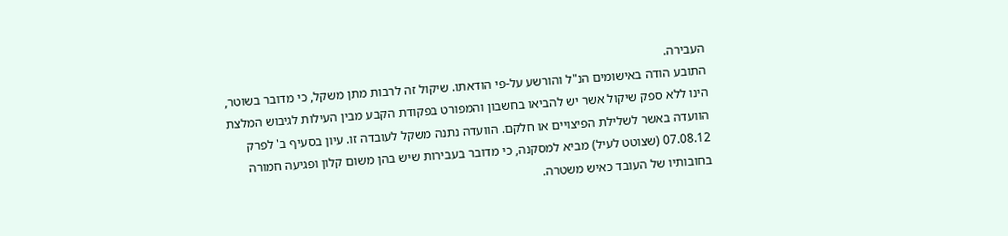העבירה.
התובע הודה באישומים הנ"ל והורשע על-פי הודאתו. שיקול זה לרבות מתן משקל, כי מדובר בשוטר, הינו ללא ספק שיקול אשר יש להביאו בחשבון והמפורט בפקודת הקבע מבין העילות לגיבוש המלצת הוועדה באשר לשלילת הפיצויים או חלקם. הוועדה נתנה משקל לעובדה זו. עיון בסעיף ב' לפרק 07.08.12 (שצוטט לעיל) מביא למסקנה, כי מדובר בעבירות שיש בהן משום קלון ופגיעה חמורה בחובותיו של העובד כאיש משטרה.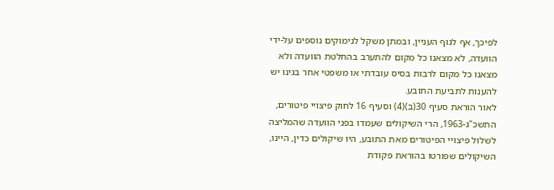לפיכך, אף לגוף העניין, ובמתן משקל לנימוקים נוספים על-ידי הוועדה, לא מצאנו כל מקום להתערב בהחלטת הוועדה ולא מצאנו כל מקום לרבות בסיס עובדתי או משפטי אחר בגינו יש להענות לתביעת התובע.
לאור הוראת סעיף 30(ב)(4) וסעיף 16 לחוק פיצויי פיטורים, התשכ"ג-1963, הרי השיקולים שעמדו בפני הוועדה שהמליצה לשלול פיצויי הפיטורים מאת התובע, היו שיקולים כדין, היינו, השיקולים שפורטו בהוראת פקודת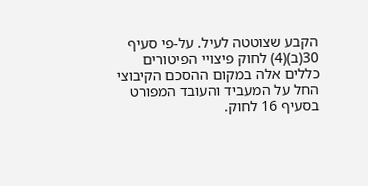הקבע שצוטטה לעיל. על-פי סעיף 30(ב)(4) לחוק פיצויי הפיטורים כללים אלה במקום ההסכם הקיבוצי החל על המעביד והעובד המפורט בסעיף 16 לחוק.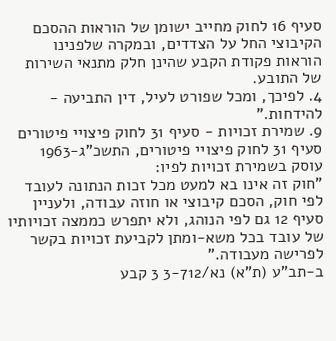סעיף 16 לחוק מחייב ישומן של הוראות ההסכם הקיבוצי החל על הצדדים, ובמקרה שלפנינו הוראות פקודת הקבע שהינן חלק מתנאי השירות של התובע.
4. לפיכך, ומכל שפורט לעיל, דין התביעה - להידחות."
9. שמירת זכויות - סעיף 31 לחוק פיצויי פיטורים
סעיף 31 לחוק פיצויי פיטורים, התשכ"ג-1963 עוסק בשמירת זכויות לפיו:
"חוק זה אינו בא למעט מכל זכות הנתונה לעובד לפי חוק, הסכם קיבוצי או חוזה עבודה, ולעניין סעיף 12 גם לפי הנוהג, ולא יתפרש כממצה זכויותיו של עובד בכל משא-ומתן לקביעת זכויות בקשר לפרישה מעבודה."
ב-תב"ע (ת"א) נא/3-712 3 קבע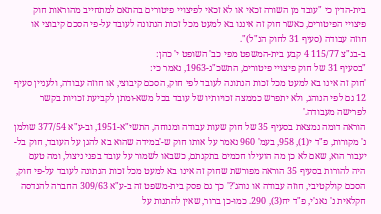בית-הדין כי "עובד מן השורה זכאי או לא זכאי לפיצויי פיטורים בהתאם למתחייב מהוראות חוק פיצויי הפיטורים, כאשר חוק זה איננו בא למעט מכל זכות הנתונה לעובד על-פי הסכם קיבוצי או חוזה עבודה (סעיף 31 לחוק הנ"ל)".
ב-בג"צ 115/77 4 קבע בית-המשפט מפי כב' השופט י' כהן:
"בסעיף 31 של חוק פיצויי פיטורים, התשכ"ג-1963, נאמר כי:
'חוק זה אינו בא למעט מכל זכות הנתונה לעובד לפי חוק, הסכם קיבוצי, או חוזה עבודה, ולעניין סעיף 12 גם לפי הנוהג, ולא יתפרש כממצה זכויותיו של עובד בכל משא-ומתן לקביעת זכויות בקשר לפרישה מעבודה.'
הוראה דומה נמצאת בסעיף 35 של חוק שעות עבודה ומנוחה, התשי"א-1951, וב-ע"א 377/54 שולמן נ' מקורות, פ"ד י(1), 958, בעמ' 960 נאמר על אותו חוק ש-'במידה שהוא בא להגן על העובד, חוק בל-יעבור הוא, שאם לא כן מה הועילו חכמים בתקנתם, כשבאו לשמור על עובד בפני ניצול, ומה טעם היה להורות בסעיף 35 הוראה מפורשת שחוק זה אינו בא למעט מכל זכות הנתונה לעובד על-פי חוק, הסכם קולקטיבי, חוזה עבודה או נוהג'?' כך גם פסק בית-משפט זה ב-ע"א 309/63 החברה להנדסה חקלאית נ' נאג'י, פ"ד יח(3), 290. כמו-כן ברור, שאין להתנות על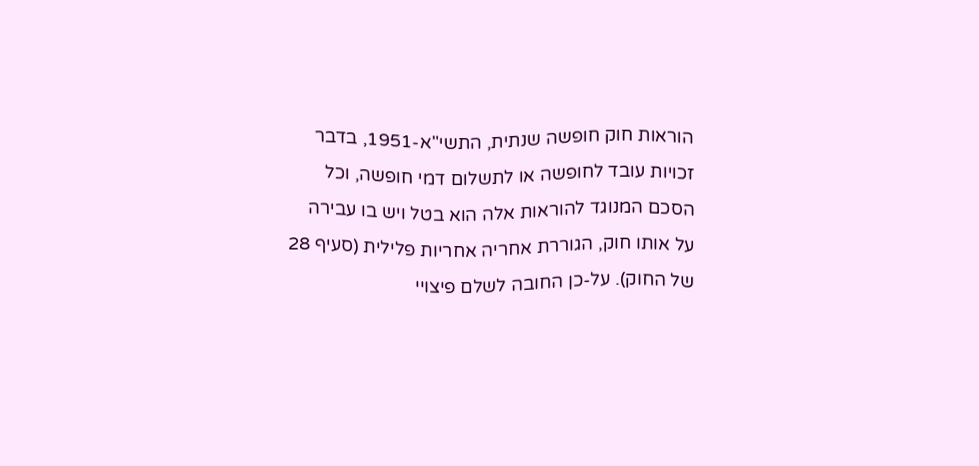הוראות חוק חופשה שנתית, התשי"א-1951, בדבר זכויות עובד לחופשה או לתשלום דמי חופשה, וכל הסכם המנוגד להוראות אלה הוא בטל ויש בו עבירה על אותו חוק, הגוררת אחריה אחריות פלילית (סעיף 28 של החוק). על-כן החובה לשלם פיצויי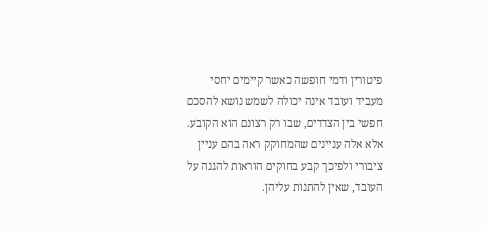פיטורין ודמי חופשה כאשר קיימים יחסי מעביד ועובד אינה יכולה לשמש נושא להסכם חפשי בין הצדדים, שבו רק רצונם הוא הקובע. אלא אלה עניינים שהמחוקק ראה בהם עניין ציבורי ולפיכך קבע בחוקים הוראות להגנה על העובד, שאין להתנות עליהן.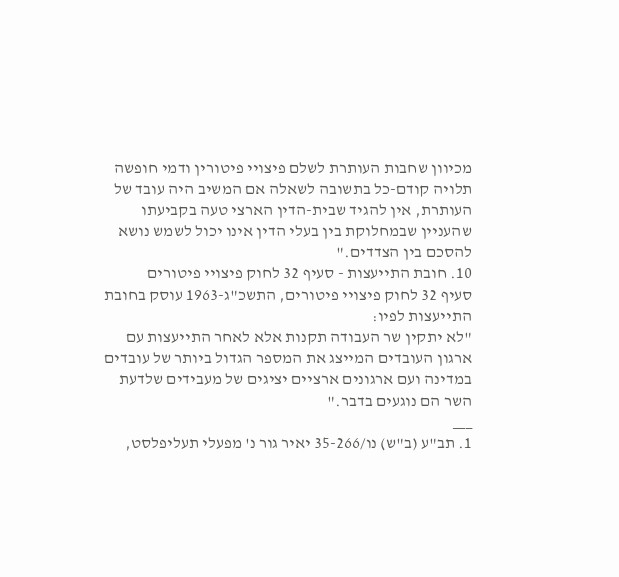מכיוון שחבות העותרת לשלם פיצויי פיטורין ודמי חופשה תלויה קודם-כל בתשובה לשאלה אם המשיב היה עובד של העותרת, אין להגיד שבית-הדין הארצי טעה בקביעתו שהעניין שבמחלוקת בין בעלי הדין אינו יכול לשמש נושא להסכם בין הצדדים."
10. חובת התייעצות - סעיף 32 לחוק פיצויי פיטורים
סעיף 32 לחוק פיצויי פיטורים, התשכ"ג-1963 עוסק בחובת התייעצות לפיו:
"לא יתקין שר העבודה תקנות אלא לאחר התייעצות עם ארגון העובדים המייצג את המספר הגדול ביותר של עובדים במדינה ועם ארגונים ארציים יציגים של מעבידים שלדעת השר הם נוגעים בדבר."
___
1. תב"ע (ב"ש) נו/35-266 יאיר גור נ' מפעלי תעליפלסט,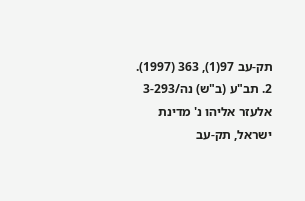תק-עב 97(1), 363 (1997).
2. תב"ע (ב"ש) נה/3-293 אלעזר אליהו נ' מדינת ישראל, תק-עב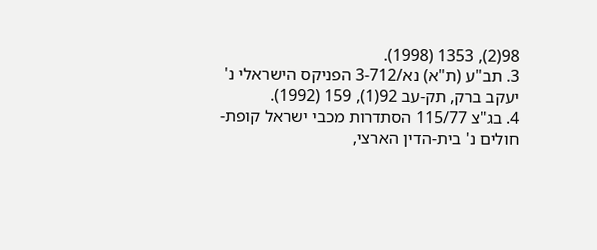98(2), 1353 (1998).
3. תב"ע (ת"א) נא/3-712 הפניקס הישראלי נ' יעקב ברק, תק-עב 92(1), 159 (1992).
4. בג"צ 115/77 הסתדרות מכבי ישראל קופת-חולים נ' בית-הדין הארצי,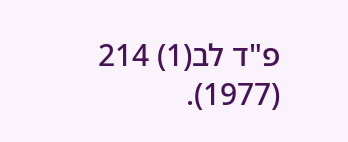פ"ד לב(1) 214 (1977).